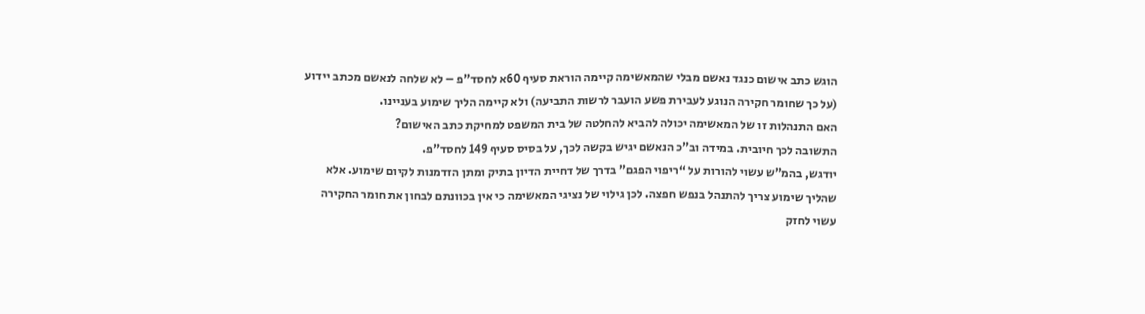הוגש כתב אישום כנגד נאשם מבלי שהמאשימה קיימה הוראת סעיף 60א לחסד”פ – לא שלחה לנאשם מכתב יידוע (על כך שחומר חקירה הנוגע לעבירת פשע הועבר לרשות התביעה) ולא קיימה הליך שימוע בעניינו.
האם התנהלות זו של המאשימה יכולה להביא להחלטה של בית המשפט למחיקת כתב האישום?
התשובה לכך חיובית. במידה וב”כ הנאשם יגיש בקשה לכך, על בסיס סעיף 149 לחסד”פ.
יודגש, בהמ”ש עשוי להורות על “ריפוי הפגם” בדרך של דחיית הדיון בתיק ומתן הזדמנות לקיום שימוע. אלא שהליך שימוע צריך להתנהל בנפש חפצה. לכן גילוי של נציגי המאשימה כי אין בכוונתם לבחון את חומר החקירה עשוי לחזק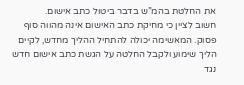את החלטת בהמ”ש בדבר ביטול כתב אישום.
חשוב לציין כי מחיקת כתב האישום אינה מהווה סוף פסוק. המאשימה יכולה להתחיל ההליך מחדש, לקיים הליך שימוע ולקבל החלטה על הגשת כתב אישום חדש נגד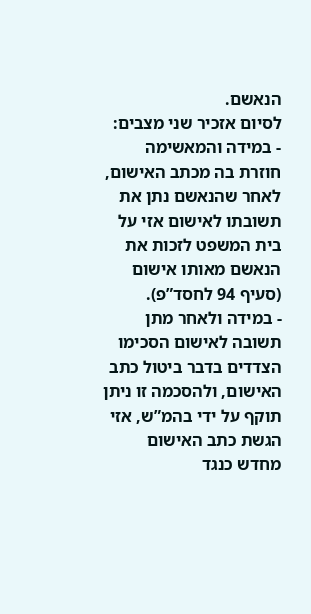הנאשם.
לסיום אזכיר שני מצבים:
- במידה והמאשימה חוזרת בה מכתב האישום, לאחר שהנאשם נתן את תשובתו לאישום אזי על בית המשפט לזכות את הנאשם מאותו אישום (סעיף 94 לחסד”פ).
- במידה ולאחר מתן תשובה לאישום הסכימו הצדדים בדבר ביטול כתב האישום, ולהסכמה זו ניתן תוקף על ידי בהמ”ש, אזי הגשת כתב האישום מחדש כנגד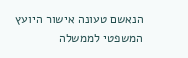הנאשם טעונה אישור היועץ המשפטי לממשלה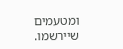ומטעמים שיירשמו.